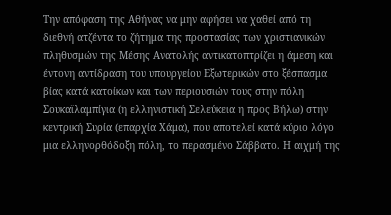Την απόφαση της Αθήνας να μην αφήσει να χαθεί από τη διεθνή ατζέντα το ζήτημα της προστασίας των χριστιανικών πληθυσμών της Μέσης Ανατολής αντικατοπτρίζει η άμεση και έντονη αντίδραση του υπουργείου Εξωτερικών στο ξέσπασμα βίας κατά κατοίκων και των περιουσιών τους στην πόλη Σουκαϊλαμπίγια (η ελληνιστική Σελεύκεια η προς Βήλω) στην κεντρική Συρία (επαρχία Χάμα), που αποτελεί κατά κύριο λόγο μια ελληνορθόδοξη πόλη, το περασμένο Σάββατο. Η αιχμή της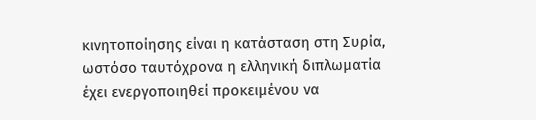κινητοποίησης είναι η κατάσταση στη Συρία, ωστόσο ταυτόχρονα η ελληνική διπλωματία έχει ενεργοποιηθεί προκειμένου να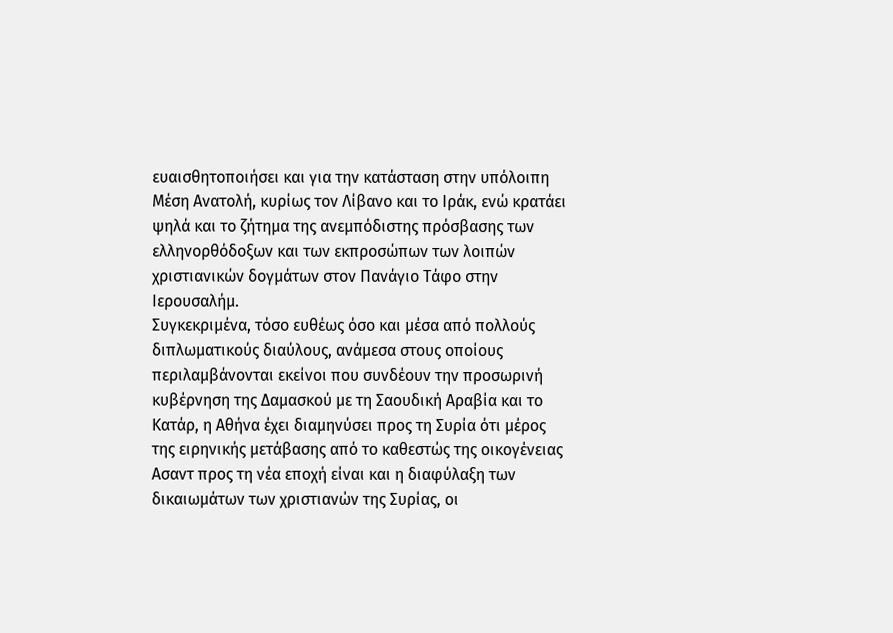ευαισθητοποιήσει και για την κατάσταση στην υπόλοιπη Μέση Ανατολή, κυρίως τον Λίβανο και το Ιράκ, ενώ κρατάει ψηλά και το ζήτημα της ανεμπόδιστης πρόσβασης των ελληνορθόδοξων και των εκπροσώπων των λοιπών χριστιανικών δογμάτων στον Πανάγιο Τάφο στην Ιερουσαλήμ.
Συγκεκριμένα, τόσο ευθέως όσο και μέσα από πολλούς διπλωματικούς διαύλους, ανάμεσα στους οποίους περιλαμβάνονται εκείνοι που συνδέουν την προσωρινή κυβέρνηση της Δαμασκού με τη Σαουδική Αραβία και το Κατάρ, η Αθήνα έχει διαμηνύσει προς τη Συρία ότι μέρος της ειρηνικής μετάβασης από το καθεστώς της οικογένειας Ασαντ προς τη νέα εποχή είναι και η διαφύλαξη των δικαιωμάτων των χριστιανών της Συρίας, οι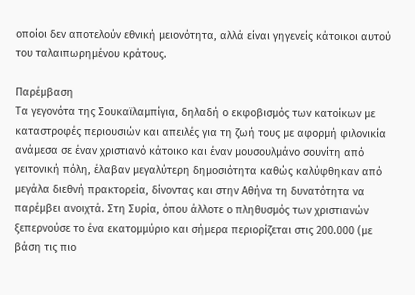οποίοι δεν αποτελούν εθνική μειονότητα, αλλά είναι γηγενείς κάτοικοι αυτού του ταλαιπωρημένου κράτους.

Παρέμβαση
Τα γεγονότα της Σουκαϊλαμπίγια, δηλαδή ο εκφοβισμός των κατοίκων με καταστροφές περιουσιών και απειλές για τη ζωή τους με αφορμή φιλονικία ανάμεσα σε έναν χριστιανό κάτοικο και έναν μουσουλμάνο σουνίτη από γειτονική πόλη, έλαβαν μεγαλύτερη δημοσιότητα καθώς καλύφθηκαν από μεγάλα διεθνή πρακτορεία, δίνοντας και στην Αθήνα τη δυνατότητα να παρέμβει ανοιχτά. Στη Συρία, όπου άλλοτε ο πληθυσμός των χριστιανών ξεπερνούσε το ένα εκατομμύριο και σήμερα περιορίζεται στις 200.000 (με βάση τις πιο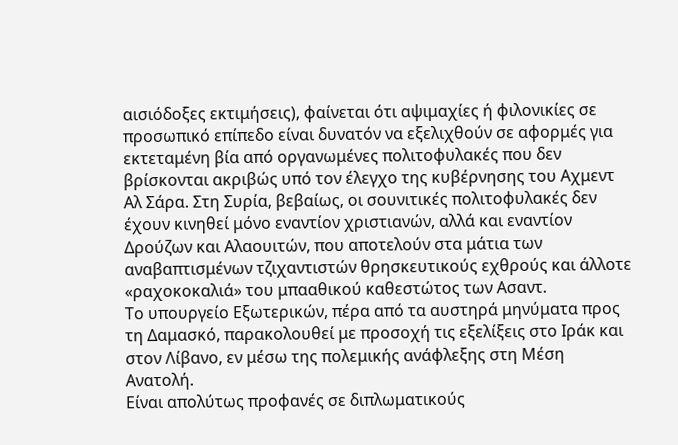αισιόδοξες εκτιμήσεις), φαίνεται ότι αψιμαχίες ή φιλονικίες σε προσωπικό επίπεδο είναι δυνατόν να εξελιχθούν σε αφορμές για εκτεταμένη βία από οργανωμένες πολιτοφυλακές που δεν βρίσκονται ακριβώς υπό τον έλεγχο της κυβέρνησης του Αχμεντ Αλ Σάρα. Στη Συρία, βεβαίως, οι σουνιτικές πολιτοφυλακές δεν έχουν κινηθεί μόνο εναντίον χριστιανών, αλλά και εναντίον Δρούζων και Αλαουιτών, που αποτελούν στα μάτια των αναβαπτισμένων τζιχαντιστών θρησκευτικούς εχθρούς και άλλοτε «ραχοκοκαλιά» του μπααθικού καθεστώτος των Ασαντ.
Το υπουργείο Εξωτερικών, πέρα από τα αυστηρά μηνύματα προς τη Δαμασκό, παρακολουθεί με προσοχή τις εξελίξεις στο Ιράκ και στον Λίβανο, εν μέσω της πολεμικής ανάφλεξης στη Μέση Ανατολή.
Είναι απολύτως προφανές σε διπλωματικούς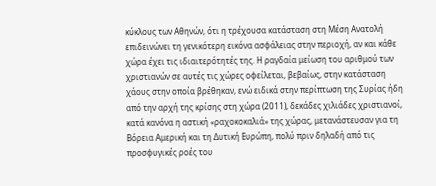κύκλους των Αθηνών, ότι η τρέχουσα κατάσταση στη Μέση Ανατολή επιδεινώνει τη γενικότερη εικόνα ασφάλειας στην περιοχή, αν και κάθε χώρα έχει τις ιδιαιτερότητές της. Η ραγδαία μείωση του αριθμού των χριστιανών σε αυτές τις χώρες οφείλεται, βεβαίως, στην κατάσταση χάους στην οποία βρέθηκαν, ενώ ειδικά στην περίπτωση της Συρίας ήδη από την αρχή της κρίσης στη χώρα (2011), δεκάδες χιλιάδες χριστιανοί, κατά κανόνα η αστική «ραχοκοκαλιά» της χώρας, μετανάστευσαν για τη Βόρεια Αμερική και τη Δυτική Ευρώπη, πολύ πριν δηλαδή από τις προσφυγικές ροές του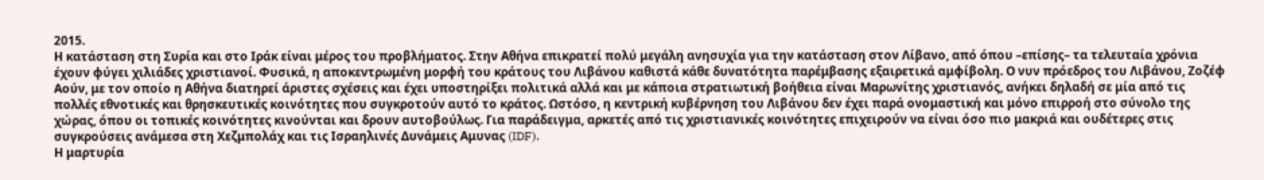2015.
Η κατάσταση στη Συρία και στο Ιράκ είναι μέρος του προβλήματος. Στην Αθήνα επικρατεί πολύ μεγάλη ανησυχία για την κατάσταση στον Λίβανο, από όπου –επίσης– τα τελευταία χρόνια έχουν φύγει χιλιάδες χριστιανοί. Φυσικά, η αποκεντρωμένη μορφή του κράτους του Λιβάνου καθιστά κάθε δυνατότητα παρέμβασης εξαιρετικά αμφίβολη. Ο νυν πρόεδρος του Λιβάνου, Ζοζέφ Αούν, με τον οποίο η Αθήνα διατηρεί άριστες σχέσεις και έχει υποστηρίξει πολιτικά αλλά και με κάποια στρατιωτική βοήθεια είναι Μαρωνίτης χριστιανός, ανήκει δηλαδή σε μία από τις πολλές εθνοτικές και θρησκευτικές κοινότητες που συγκροτούν αυτό το κράτος. Ωστόσο, η κεντρική κυβέρνηση του Λιβάνου δεν έχει παρά ονομαστική και μόνο επιρροή στο σύνολο της χώρας, όπου οι τοπικές κοινότητες κινούνται και δρουν αυτοβούλως. Για παράδειγμα, αρκετές από τις χριστιανικές κοινότητες επιχειρούν να είναι όσο πιο μακριά και ουδέτερες στις συγκρούσεις ανάμεσα στη Χεζμπολάχ και τις Ισραηλινές Δυνάμεις Αμυνας (IDF).
Η μαρτυρία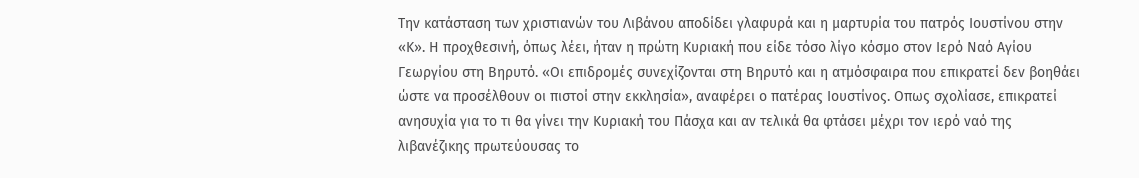Την κατάσταση των χριστιανών του Λιβάνου αποδίδει γλαφυρά και η μαρτυρία του πατρός Ιουστίνου στην «Κ». Η προχθεσινή, όπως λέει, ήταν η πρώτη Κυριακή που είδε τόσο λίγο κόσμο στον Ιερό Ναό Αγίου Γεωργίου στη Βηρυτό. «Οι επιδρομές συνεχίζονται στη Βηρυτό και η ατμόσφαιρα που επικρατεί δεν βοηθάει ώστε να προσέλθουν οι πιστοί στην εκκλησία», αναφέρει ο πατέρας Ιουστίνος. Οπως σχολίασε, επικρατεί ανησυχία για το τι θα γίνει την Κυριακή του Πάσχα και αν τελικά θα φτάσει μέχρι τον ιερό ναό της λιβανέζικης πρωτεύουσας το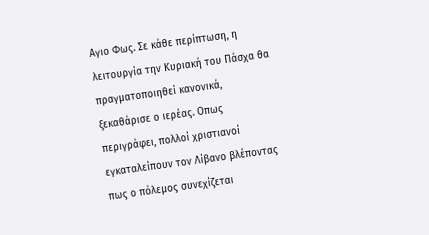Αγιο Φως. Σε κάθε περίπτωση, η λειτουργία την Κυριακή του Πάσχα θα πραγματοποιηθεί κανονικά, ξεκαθάρισε ο ιερέας. Οπως περιγράφει, πολλοί χριστιανοί εγκαταλείπουν τον Λίβανο βλέποντας πως ο πόλεμος συνεχίζεται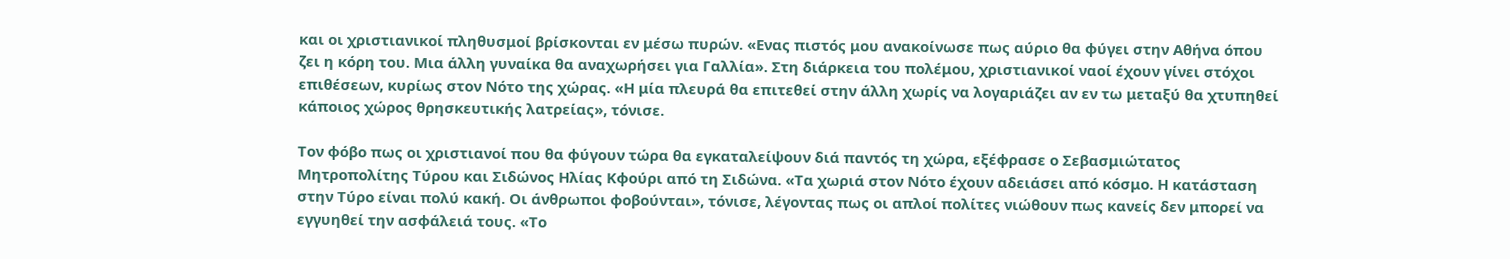και οι χριστιανικοί πληθυσμοί βρίσκονται εν μέσω πυρών. «Ενας πιστός μου ανακοίνωσε πως αύριο θα φύγει στην Αθήνα όπου ζει η κόρη του. Μια άλλη γυναίκα θα αναχωρήσει για Γαλλία». Στη διάρκεια του πολέμου, χριστιανικοί ναοί έχουν γίνει στόχοι επιθέσεων, κυρίως στον Νότο της χώρας. «Η μία πλευρά θα επιτεθεί στην άλλη χωρίς να λογαριάζει αν εν τω μεταξύ θα χτυπηθεί κάποιος χώρος θρησκευτικής λατρείας», τόνισε.

Τον φόβο πως οι χριστιανοί που θα φύγουν τώρα θα εγκαταλείψουν διά παντός τη χώρα, εξέφρασε ο Σεβασμιώτατος Μητροπολίτης Τύρου και Σιδώνος Ηλίας Κφούρι από τη Σιδώνα. «Τα χωριά στον Νότο έχουν αδειάσει από κόσμο. Η κατάσταση στην Τύρο είναι πολύ κακή. Οι άνθρωποι φοβούνται», τόνισε, λέγοντας πως οι απλοί πολίτες νιώθουν πως κανείς δεν μπορεί να εγγυηθεί την ασφάλειά τους. «Το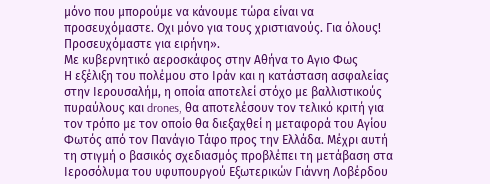μόνο που μπορούμε να κάνουμε τώρα είναι να προσευχόμαστε. Οχι μόνο για τους χριστιανούς. Για όλους! Προσευχόμαστε για ειρήνη».
Με κυβερνητικό αεροσκάφος στην Αθήνα το Αγιο Φως
Η εξέλιξη του πολέμου στο Ιράν και η κατάσταση ασφαλείας στην Ιερουσαλήμ, η οποία αποτελεί στόχο με βαλλιστικούς πυραύλους και drones, θα αποτελέσουν τον τελικό κριτή για τον τρόπο με τον οποίο θα διεξαχθεί η μεταφορά του Αγίου Φωτός από τον Πανάγιο Τάφο προς την Ελλάδα. Μέχρι αυτή τη στιγμή ο βασικός σχεδιασμός προβλέπει τη μετάβαση στα Ιεροσόλυμα του υφυπουργού Εξωτερικών Γιάννη Λοβέρδου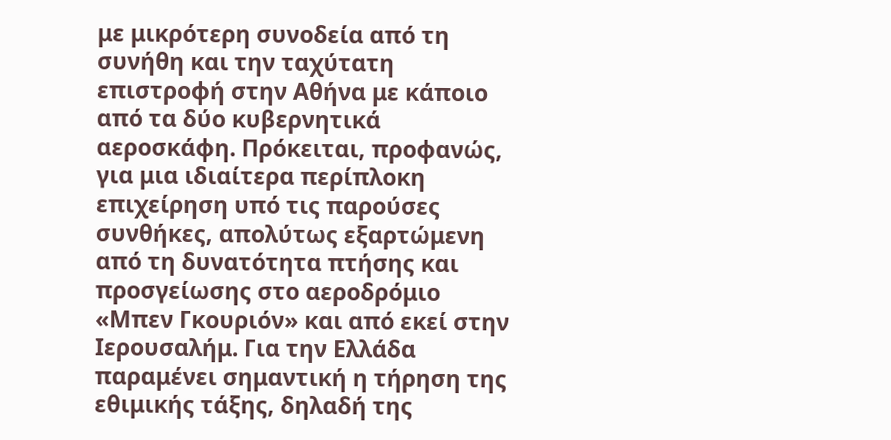με μικρότερη συνοδεία από τη συνήθη και την ταχύτατη επιστροφή στην Αθήνα με κάποιο από τα δύο κυβερνητικά αεροσκάφη. Πρόκειται, προφανώς, για μια ιδιαίτερα περίπλοκη επιχείρηση υπό τις παρούσες συνθήκες, απολύτως εξαρτώμενη από τη δυνατότητα πτήσης και προσγείωσης στο αεροδρόμιο «Μπεν Γκουριόν» και από εκεί στην Ιερουσαλήμ. Για την Ελλάδα παραμένει σημαντική η τήρηση της εθιμικής τάξης, δηλαδή της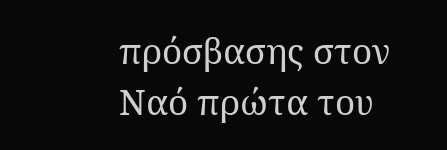πρόσβασης στον Ναό πρώτα του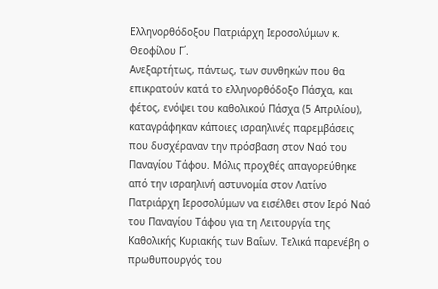Ελληνορθόδοξου Πατριάρχη Ιεροσολύμων κ. Θεοφίλου Γ΄.
Ανεξαρτήτως, πάντως, των συνθηκών που θα επικρατούν κατά το ελληνορθόδοξο Πάσχα, και φέτος, ενόψει του καθολικού Πάσχα (5 Απριλίου), καταγράφηκαν κάποιες ισραηλινές παρεμβάσεις που δυσχέραναν την πρόσβαση στον Ναό του Παναγίου Τάφου. Μόλις προχθές απαγορεύθηκε από την ισραηλινή αστυνομία στον Λατίνο Πατριάρχη Ιεροσολύμων να εισέλθει στον Ιερό Ναό του Παναγίου Τάφου για τη Λειτουργία της Καθολικής Κυριακής των Βαΐων. Τελικά παρενέβη ο πρωθυπουργός του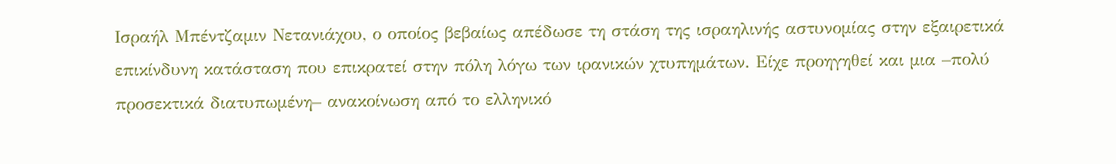Ισραήλ Μπέντζαμιν Νετανιάχου, ο οποίος βεβαίως απέδωσε τη στάση της ισραηλινής αστυνομίας στην εξαιρετικά επικίνδυνη κατάσταση που επικρατεί στην πόλη λόγω των ιρανικών χτυπημάτων. Είχε προηγηθεί και μια –πολύ προσεκτικά διατυπωμένη– ανακοίνωση από το ελληνικό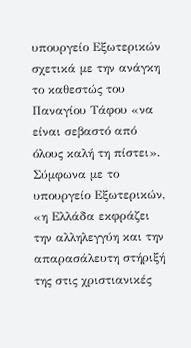υπουργείο Εξωτερικών σχετικά με την ανάγκη το καθεστώς του Παναγίου Τάφου «να είναι σεβαστό από όλους καλή τη πίστει». Σύμφωνα με το υπουργείο Εξωτερικών, «η Ελλάδα εκφράζει την αλληλεγγύη και την απαρασάλευτη στήριξή της στις χριστιανικές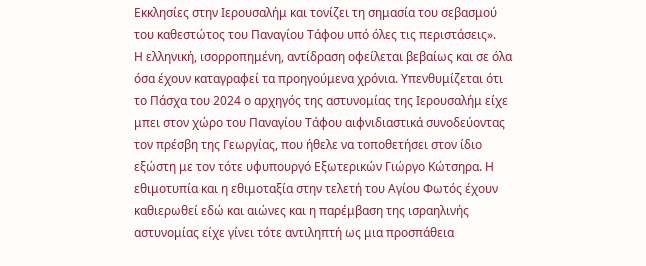Εκκλησίες στην Ιερουσαλήμ και τονίζει τη σημασία του σεβασμού του καθεστώτος του Παναγίου Τάφου υπό όλες τις περιστάσεις».
Η ελληνική, ισορροπημένη, αντίδραση οφείλεται βεβαίως και σε όλα όσα έχουν καταγραφεί τα προηγούμενα χρόνια. Υπενθυμίζεται ότι το Πάσχα του 2024 ο αρχηγός της αστυνομίας της Ιερουσαλήμ είχε μπει στον χώρο του Παναγίου Τάφου αιφνιδιαστικά συνοδεύοντας τον πρέσβη της Γεωργίας, που ήθελε να τοποθετήσει στον ίδιο εξώστη με τον τότε υφυπουργό Εξωτερικών Γιώργο Κώτσηρα. Η εθιμοτυπία και η εθιμοταξία στην τελετή του Αγίου Φωτός έχουν καθιερωθεί εδώ και αιώνες και η παρέμβαση της ισραηλινής αστυνομίας είχε γίνει τότε αντιληπτή ως μια προσπάθεια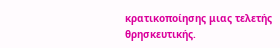κρατικοποίησης μιας τελετής θρησκευτικής.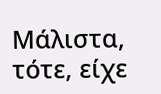Μάλιστα, τότε, είχε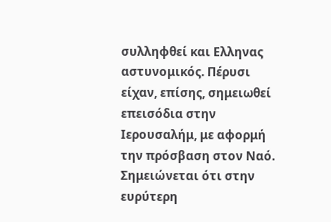συλληφθεί και Ελληνας αστυνομικός. Πέρυσι είχαν, επίσης, σημειωθεί επεισόδια στην Ιερουσαλήμ, με αφορμή την πρόσβαση στον Ναό. Σημειώνεται ότι στην ευρύτερη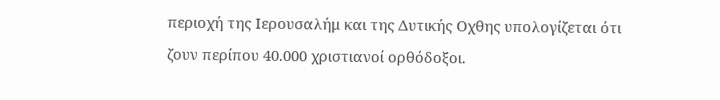περιοχή της Ιερουσαλήμ και της Δυτικής Οχθης υπολογίζεται ότι ζουν περίπου 40.000 χριστιανοί ορθόδοξοι.